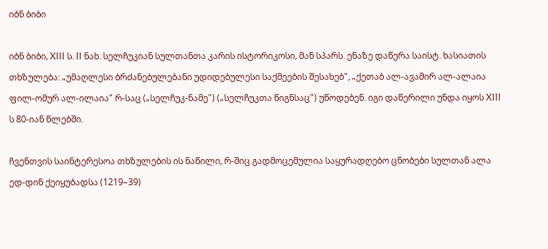იბნ ბიბი

იბნ ბიბი, XIII ს. II ნახ. სელჩუკიან სულთანთა კარის ისტორიკოსი, მან სპარს. ენაზე დაწერა საისტ. ხასიათის თხზულება: „უმაღლესი ბრძანებულებანი უდიდებულესი საქმეების შესახებ", „ქეთაბ ალ-ავამირ ალ-ალაია ფილ-ომურ ალ-ილაია" რ-საც („სელჩუკ-ნამე") („სელჩუკთა წიგნსაც") უწოდებენ. იგი დაწერილი უნდა იყოს XIII ს 80-იან წლებში.

ჩვენთვის საინტერესოა თხზულების ის ნაწილი, რ-შიც გადმოცემულია საყურადღებო ცნობები სულთან ალა ედ-დინ ქეიყუბადსა (1219–39)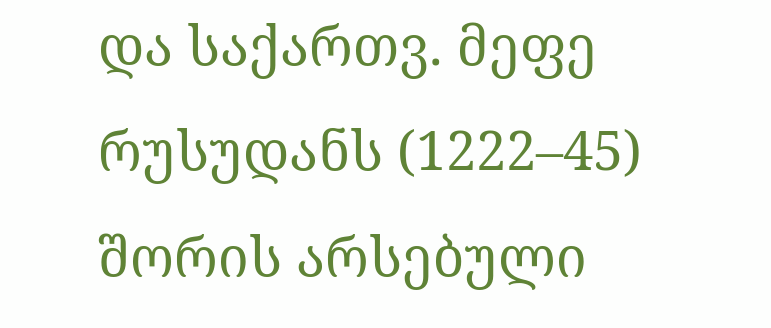და საქართვ. მეფე რუსუდანს (1222–45) შორის არსებული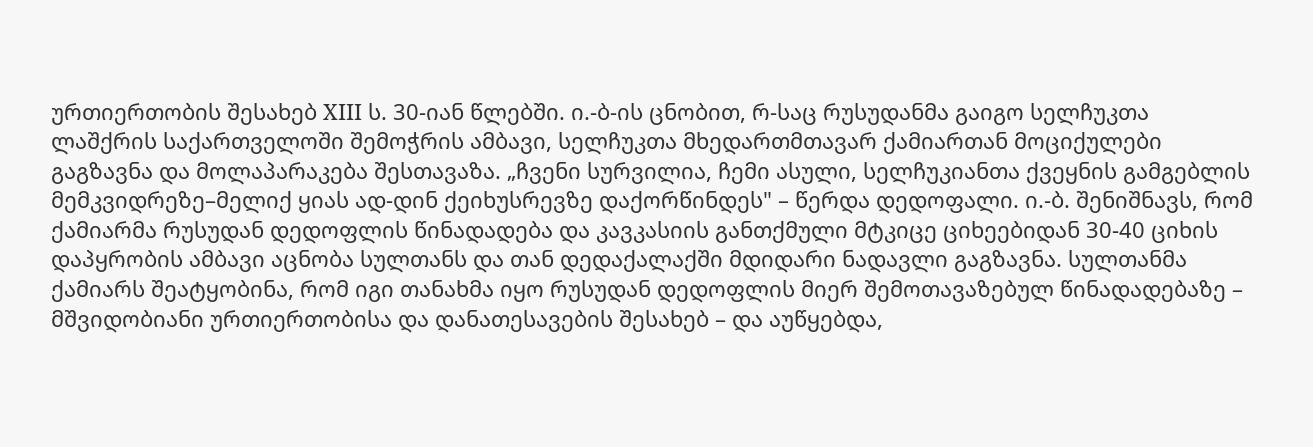ურთიერთობის შესახებ XIII ს. 30-იან წლებში. ი.-ბ-ის ცნობით, რ-საც რუსუდანმა გაიგო სელჩუკთა ლაშქრის საქართველოში შემოჭრის ამბავი, სელჩუკთა მხედართმთავარ ქამიართან მოციქულები გაგზავნა და მოლაპარაკება შესთავაზა. „ჩვენი სურვილია, ჩემი ასული, სელჩუკიანთა ქვეყნის გამგებლის მემკვიდრეზე–მელიქ ყიას ად-დინ ქეიხუსრევზე დაქორწინდეს" – წერდა დედოფალი. ი.-ბ. შენიშნავს, რომ ქამიარმა რუსუდან დედოფლის წინადადება და კავკასიის განთქმული მტკიცე ციხეებიდან 30-40 ციხის დაპყრობის ამბავი აცნობა სულთანს და თან დედაქალაქში მდიდარი ნადავლი გაგზავნა. სულთანმა ქამიარს შეატყობინა, რომ იგი თანახმა იყო რუსუდან დედოფლის მიერ შემოთავაზებულ წინადადებაზე – მშვიდობიანი ურთიერთობისა და დანათესავების შესახებ – და აუწყებდა,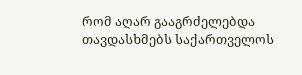რომ აღარ გააგრძელებდა თავდასხმებს საქართველოს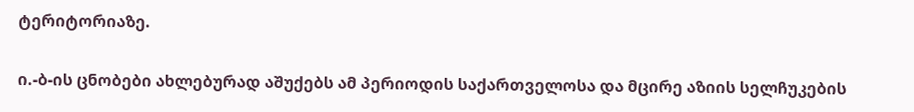ტერიტორიაზე.

ი.-ბ-ის ცნობები ახლებურად აშუქებს ამ პერიოდის საქართველოსა და მცირე აზიის სელჩუკების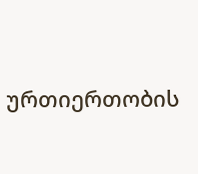ურთიერთობის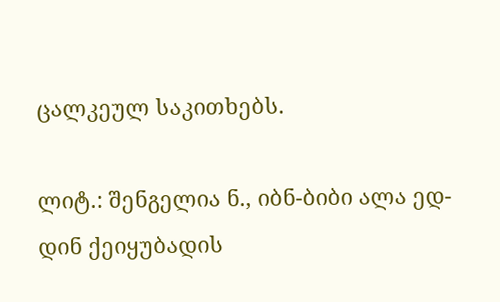ცალკეულ საკითხებს.

ლიტ.: შენგელია ნ., იბნ-ბიბი ალა ედ-დინ ქეიყუბადის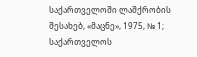საქართველოში ლაშქრობის შესახებ, «მაცნე», 1975, № 1; საქართველოს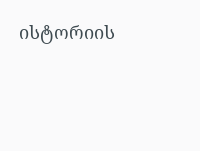ისტორიის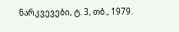ნარკვევები, ტ. 3, თბ., 1979.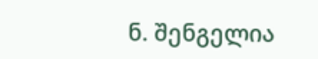ნ. შენგელია